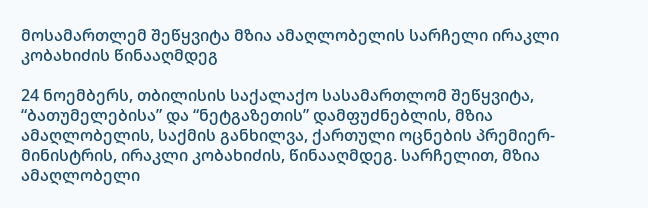მოსამართლემ შეწყვიტა მზია ამაღლობელის სარჩელი ირაკლი კობახიძის წინააღმდეგ

24 ნოემბერს, თბილისის საქალაქო სასამართლომ შეწყვიტა, “ბათუმელებისა” და “ნეტგაზეთის” დამფუძნებლის, მზია ამაღლობელის, საქმის განხილვა, ქართული ოცნების პრემიერ-მინისტრის, ირაკლი კობახიძის, წინააღმდეგ. სარჩელით, მზია ამაღლობელი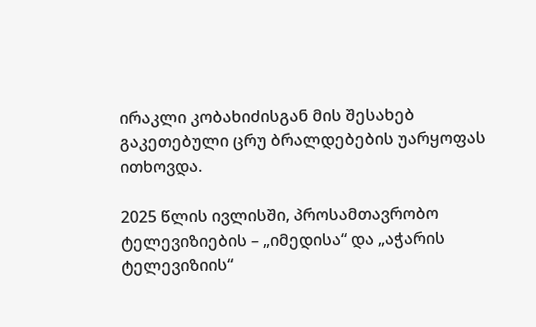ირაკლი კობახიძისგან მის შესახებ გაკეთებული ცრუ ბრალდებების უარყოფას ითხოვდა.

2025 წლის ივლისში, პროსამთავრობო ტელევიზიების – „იმედისა“ და „აჭარის ტელევიზიის“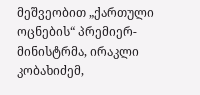მეშვეობით „ქართული ოცნების“ პრემიერ-მინისტრმა, ირაკლი კობახიძემ,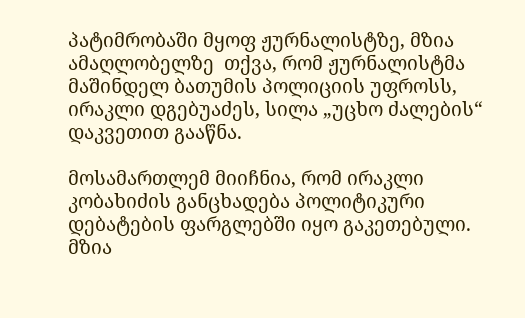პატიმრობაში მყოფ ჟურნალისტზე, მზია ამაღლობელზე  თქვა, რომ ჟურნალისტმა მაშინდელ ბათუმის პოლიციის უფროსს, ირაკლი დგებუაძეს, სილა „უცხო ძალების“ დაკვეთით გააწნა.

მოსამართლემ მიიჩნია, რომ ირაკლი კობახიძის განცხადება პოლიტიკური დებატების ფარგლებში იყო გაკეთებული. მზია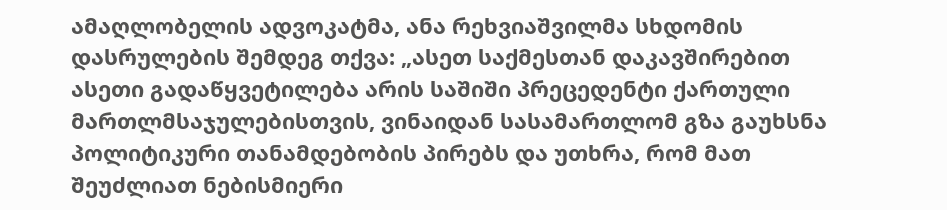ამაღლობელის ადვოკატმა, ანა რეხვიაშვილმა სხდომის დასრულების შემდეგ თქვა: „ასეთ საქმესთან დაკავშირებით ასეთი გადაწყვეტილება არის საშიში პრეცედენტი ქართული მართლმსაჯულებისთვის, ვინაიდან სასამართლომ გზა გაუხსნა პოლიტიკური თანამდებობის პირებს და უთხრა, რომ მათ შეუძლიათ ნებისმიერი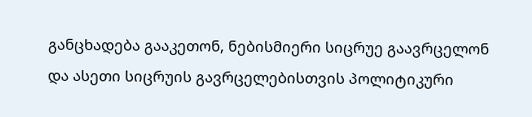განცხადება გააკეთონ, ნებისმიერი სიცრუე გაავრცელონ და ასეთი სიცრუის გავრცელებისთვის პოლიტიკური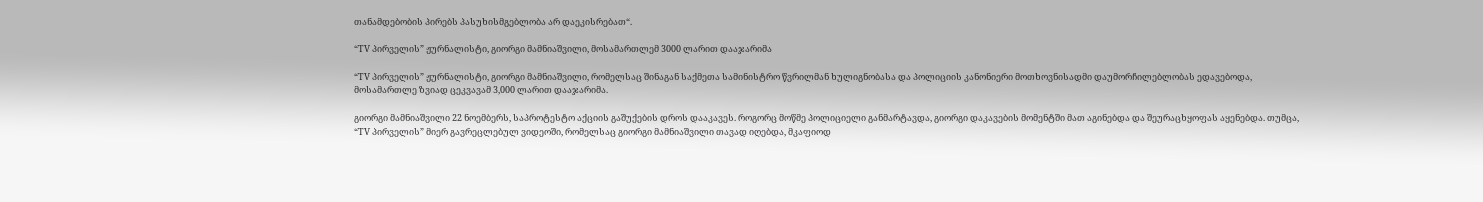თანამდებობის პირებს პასუხისმგებლობა არ დაეკისრებათ“.

“TV პირველის” ჟურნალისტი, გიორგი მამნიაშვილი, მოსამართლემ 3000 ლარით დააჯარიმა

“TV პირველის” ჟურნალისტი, გიორგი მამნიაშვილი, რომელსაც შინაგან საქმეთა სამინისტრო წვრილმან ხულიგნობასა და პოლიციის კანონიერი მოთხოვნისადმი დაუმორჩილებლობას ედავებოდა, მოსამართლე ზვიად ცეკვავამ 3,000 ლარით დააჯარიმა.

გიორგი მამნიაშვილი 22 ნოემბერს, საპროტესტო აქციის გაშუქების დროს დააკავეს. როგორც მოწმე პოლიციელი განმარტავდა, გიორგი დაკავების მომენტში მათ აგინებდა და შეურაცხყოფას აყენებდა. თუმცა, “TV პირველის” მიერ გავრეცლებულ ვიდეოში, რომელსაც გიორგი მამნიაშვილი თავად იღებდა, მკაფიოდ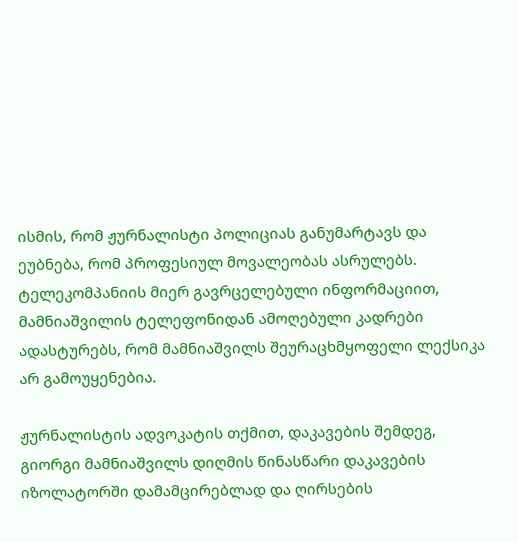ისმის, რომ ჟურნალისტი პოლიციას განუმარტავს და ეუბნება, რომ პროფესიულ მოვალეობას ასრულებს. ტელეკომპანიის მიერ გავრცელებული ინფორმაციით, მამნიაშვილის ტელეფონიდან ამოღებული კადრები ადასტურებს, რომ მამნიაშვილს შეურაცხმყოფელი ლექსიკა არ გამოუყენებია.

ჟურნალისტის ადვოკატის თქმით, დაკავების შემდეგ, გიორგი მამნიაშვილს დიღმის წინასწარი დაკავების იზოლატორში დამამცირებლად და ღირსების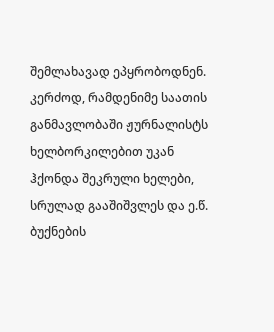შემლახავად ეპყრობოდნენ. კერძოდ, რამდენიმე საათის განმავლობაში ჟურნალისტს ხელბორკილებით უკან ჰქონდა შეკრული ხელები, სრულად გააშიშვლეს და ე.წ. ბუქნების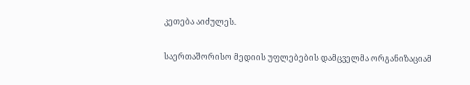კეთება აიძულეს.

საერთაშორისო მედიის უფლებების დამცველმა ორგანიზაციამ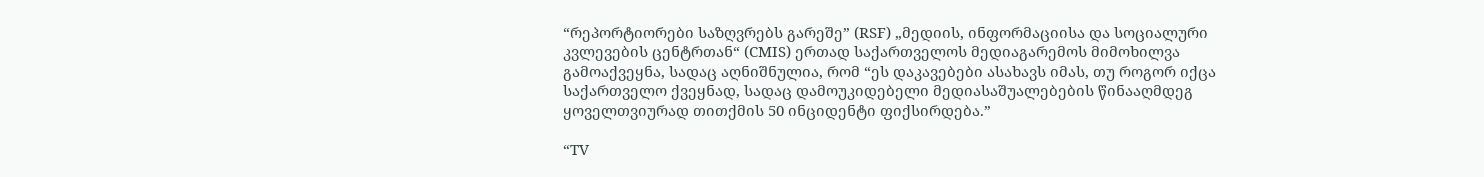“რეპორტიორები საზღვრებს გარეშე” (RSF) „მედიის, ინფორმაციისა და სოციალური კვლევების ცენტრთან“ (CMIS) ერთად საქართველოს მედიაგარემოს მიმოხილვა გამოაქვეყნა, სადაც აღნიშნულია, რომ “ეს დაკავებები ასახავს იმას, თუ როგორ იქცა საქართველო ქვეყნად, სადაც დამოუკიდებელი მედიასაშუალებების წინააღმდეგ ყოველთვიურად თითქმის 50 ინციდენტი ფიქსირდება.”

“TV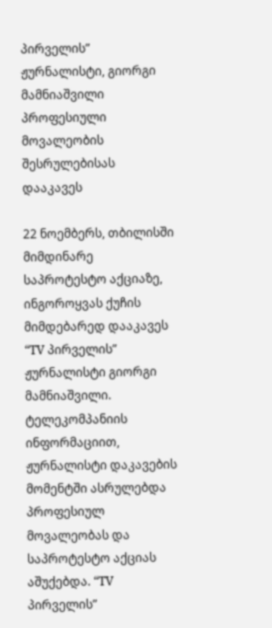პირველის” ჟურნალისტი, გიორგი მამნიაშვილი პროფესიული მოვალეობის შესრულებისას დააკავეს

22 ნოემბერს, თბილისში მიმდინარე საპროტესტო აქციაზე, ინგოროყვას ქუჩის მიმდებარედ დააკავეს “TV პირველის” ჟურნალისტი გიორგი მამნიაშვილი. ტელეკომპანიის ინფორმაციით, ჟურნალისტი დაკავების მომენტში ასრულებდა პროფესიულ მოვალეობას და საპროტესტო აქციას აშუქებდა. “TV პირველის”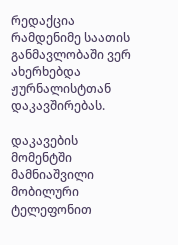რედაქცია რამდენიმე საათის განმავლობაში ვერ ახერხებდა ჟურნალისტთან დაკავშირებას.

დაკავების მომენტში მამნიაშვილი მობილური ტელეფონით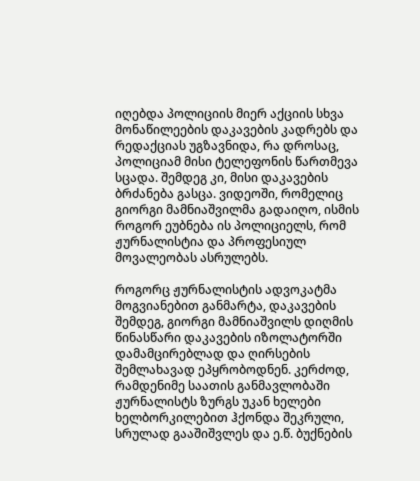იღებდა პოლიციის მიერ აქციის სხვა მონაწილეების დაკავების კადრებს და რედაქციას უგზავნიდა, რა დროსაც, პოლიციამ მისი ტელეფონის წართმევა სცადა. შემდეგ კი, მისი დაკავების ბრძანება გასცა. ვიდეოში, რომელიც გიორგი მამნიაშვილმა გადაიღო, ისმის როგორ ეუბნება ის პოლიციელს, რომ ჟურნალისტია და პროფესიულ მოვალეობას ასრულებს.

როგორც ჟურნალისტის ადვოკატმა მოგვიანებით განმარტა, დაკავების შემდეგ, გიორგი მამნიაშვილს დიღმის წინასწარი დაკავების იზოლატორში დამამცირებლად და ღირსების შემლახავად ეპყრობოდნენ. კერძოდ, რამდენიმე საათის განმავლობაში ჟურნალისტს ზურგს უკან ხელები ხელბორკილებით ჰქონდა შეკრული, სრულად გააშიშვლეს და ე.წ. ბუქნების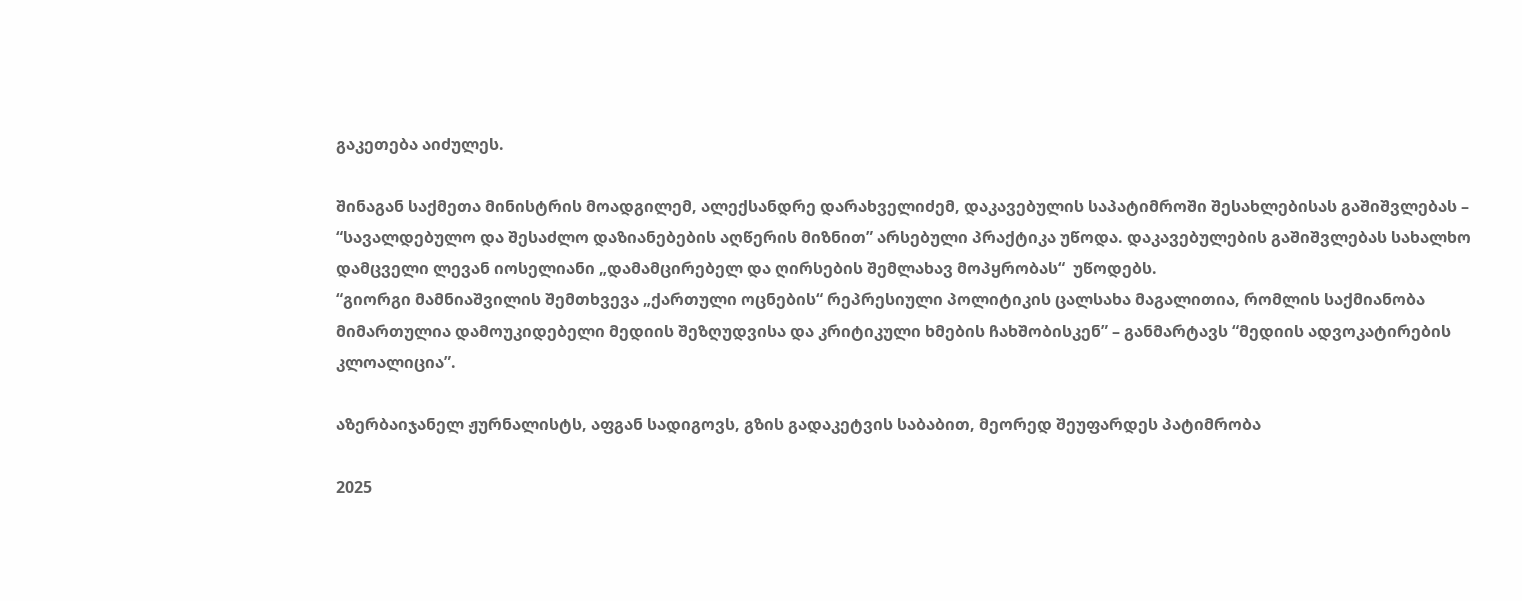გაკეთება აიძულეს.

შინაგან საქმეთა მინისტრის მოადგილემ, ალექსანდრე დარახველიძემ, დაკავებულის საპატიმროში შესახლებისას გაშიშვლებას – “სავალდებულო და შესაძლო დაზიანებების აღწერის მიზნით” არსებული პრაქტიკა უწოდა. დაკავებულების გაშიშვლებას სახალხო დამცველი ლევან იოსელიანი „დამამცირებელ და ღირსების შემლახავ მოპყრობას“  უწოდებს.
“გიორგი მამნიაშვილის შემთხვევა „ქართული ოცნების“ რეპრესიული პოლიტიკის ცალსახა მაგალითია, რომლის საქმიანობა მიმართულია დამოუკიდებელი მედიის შეზღუდვისა და კრიტიკული ხმების ჩახშობისკენ” – განმარტავს “მედიის ადვოკატირების კლოალიცია”.

აზერბაიჯანელ ჟურნალისტს, აფგან სადიგოვს, გზის გადაკეტვის საბაბით, მეორედ შეუფარდეს პატიმრობა

2025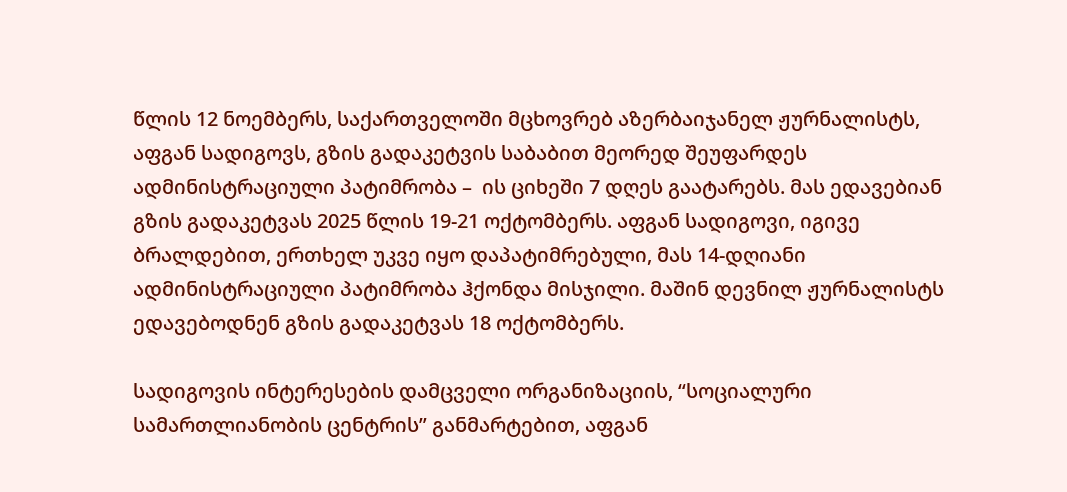წლის 12 ნოემბერს, საქართველოში მცხოვრებ აზერბაიჯანელ ჟურნალისტს, აფგან სადიგოვს, გზის გადაკეტვის საბაბით მეორედ შეუფარდეს ადმინისტრაციული პატიმრობა –  ის ციხეში 7 დღეს გაატარებს. მას ედავებიან გზის გადაკეტვას 2025 წლის 19-21 ოქტომბერს. აფგან სადიგოვი, იგივე ბრალდებით, ერთხელ უკვე იყო დაპატიმრებული, მას 14-დღიანი ადმინისტრაციული პატიმრობა ჰქონდა მისჯილი. მაშინ დევნილ ჟურნალისტს ედავებოდნენ გზის გადაკეტვას 18 ოქტომბერს.

სადიგოვის ინტერესების დამცველი ორგანიზაციის, “სოციალური სამართლიანობის ცენტრის” განმარტებით, აფგან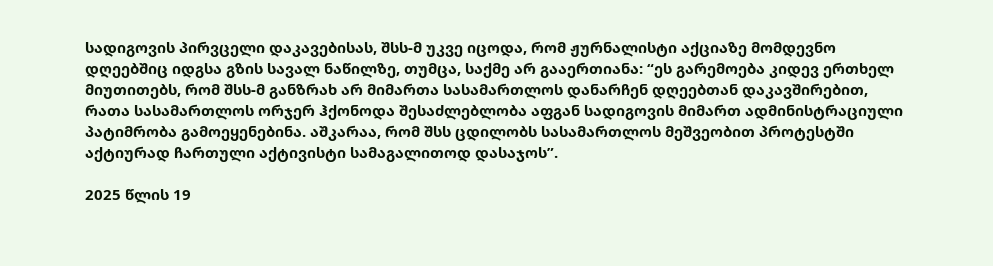სადიგოვის პირვცელი დაკავებისას, შსს-მ უკვე იცოდა, რომ ჟურნალისტი აქციაზე მომდევნო დღეებშიც იდგსა გზის სავალ ნაწილზე, თუმცა, საქმე არ გააერთიანა: “ეს გარემოება კიდევ ერთხელ მიუთითებს, რომ შსს-მ განზრახ არ მიმართა სასამართლოს დანარჩენ დღეებთან დაკავშირებით, რათა სასამართლოს ორჯერ ჰქონოდა შესაძლებლობა აფგან სადიგოვის მიმართ ადმინისტრაციული პატიმრობა გამოეყენებინა. აშკარაა, რომ შსს ცდილობს სასამართლოს მეშვეობით პროტესტში აქტიურად ჩართული აქტივისტი სამაგალითოდ დასაჯოს”.

2025 წლის 19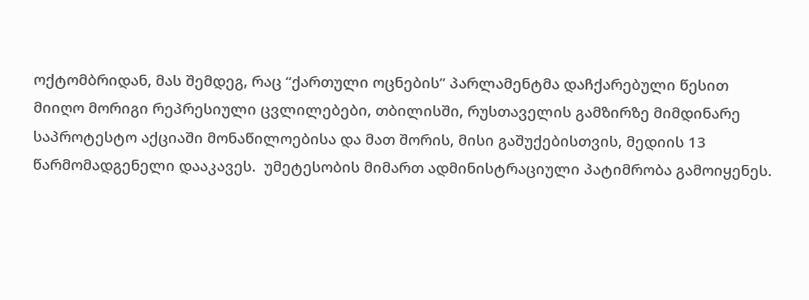ოქტომბრიდან, მას შემდეგ, რაც “ქართული ოცნების” პარლამენტმა დაჩქარებული წესით მიიღო მორიგი რეპრესიული ცვლილებები, თბილისში, რუსთაველის გამზირზე მიმდინარე საპროტესტო აქციაში მონაწილოებისა და მათ შორის, მისი გაშუქებისთვის, მედიის 13 წარმომადგენელი დააკავეს.  უმეტესობის მიმართ ადმინისტრაციული პატიმრობა გამოიყენეს.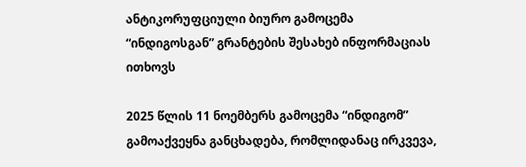ანტიკორუფციული ბიურო გამოცემა “ინდიგოსგან” გრანტების შესახებ ინფორმაციას ითხოვს

2025 წლის 11 ნოემბერს გამოცემა “ინდიგომ” გამოაქვეყნა განცხადება, რომლიდანაც ირკვევა,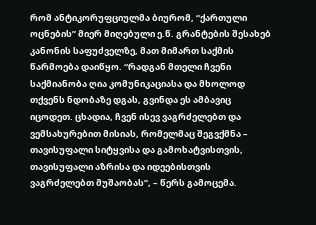რომ ანტიკორუფციულმა ბიურომ, “ქართული ოცნების” მიერ მიღებული ე.წ. გრანტების შესახებ კანონის საფუძველზე, მათ მიმართ საქმის წარმოება დაიწყო. “რადგან მთელი ჩვენი საქმიანობა ღია კომუნიკაციასა და მხოლოდ თქვენს ნდობაზე დგას, გვინდა ეს ამბავიც იცოდეთ. ცხადია, ჩვენ ისევ ვაგრძელებთ და ვემსახურებით მისიას, რომელმაც შეგვქმნა – თავისუფალი სიტყვისა და გამოხატვისთვის, თავისუფალი აზრისა და იდეებისთვის ვაგრძელებთ მუშაობას”, – წერს გამოცემა.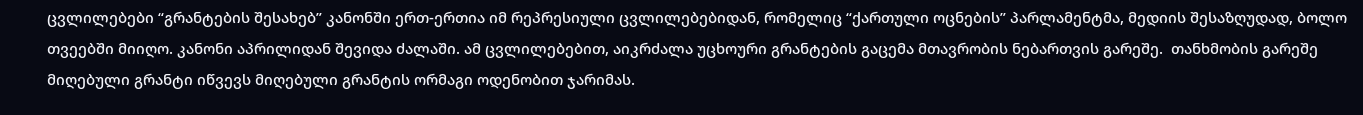ცვლილებები “გრანტების შესახებ” კანონში ერთ-ერთია იმ რეპრესიული ცვლილებებიდან, რომელიც “ქართული ოცნების” პარლამენტმა, მედიის შესაზღუდად, ბოლო თვეებში მიიღო. კანონი აპრილიდან შევიდა ძალაში. ამ ცვლილებებით, აიკრძალა უცხოური გრანტების გაცემა მთავრობის ნებართვის გარეშე.  თანხმობის გარეშე მიღებული გრანტი იწვევს მიღებული გრანტის ორმაგი ოდენობით ჯარიმას.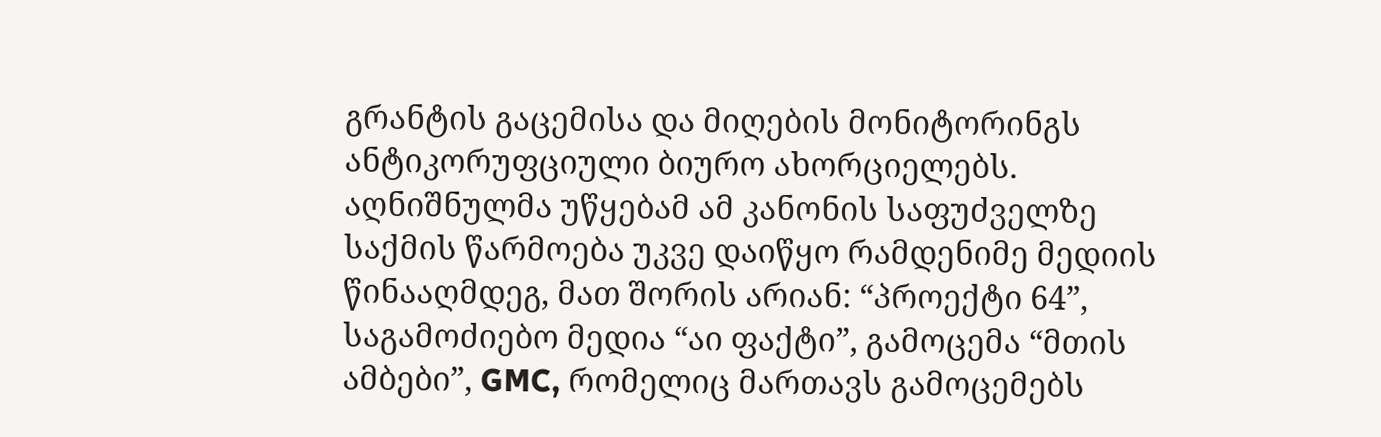გრანტის გაცემისა და მიღების მონიტორინგს ანტიკორუფციული ბიურო ახორციელებს. აღნიშნულმა უწყებამ ამ კანონის საფუძველზე საქმის წარმოება უკვე დაიწყო რამდენიმე მედიის წინააღმდეგ, მათ შორის არიან: “პროექტი 64”, საგამოძიებო მედია “აი ფაქტი”, გამოცემა “მთის ამბები”, GMC, რომელიც მართავს გამოცემებს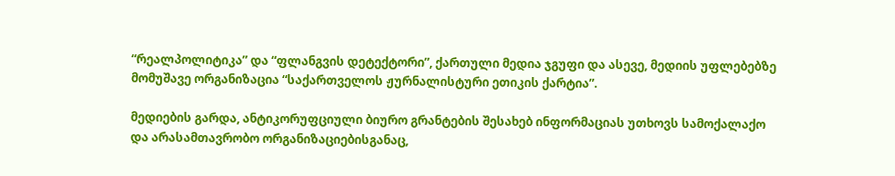“რეალპოლიტიკა” და “ფლანგვის დეტექტორი”, ქართული მედია ჯგუფი და ასევე, მედიის უფლებებზე მომუშავე ორგანიზაცია “საქართველოს ჟურნალისტური ეთიკის ქარტია”.

მედიების გარდა, ანტიკორუფციული ბიურო გრანტების შესახებ ინფორმაციას უთხოვს სამოქალაქო და არასამთავრობო ორგანიზაციებისგანაც,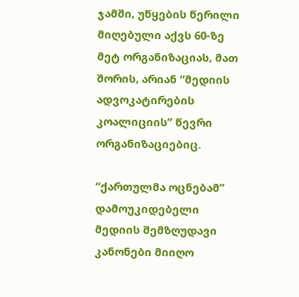ჯამში, უწყების წერილი მიღებული აქვს 60-ზე მეტ ორგანიზაციას, მათ შორის, არიან “მედიის ადვოკატირების კოალიციის” წევრი ორგანიზაციებიც.

“ქართულმა ოცნებამ”  დამოუკიდებელი მედიის შემზღუდავი კანონები მიიღო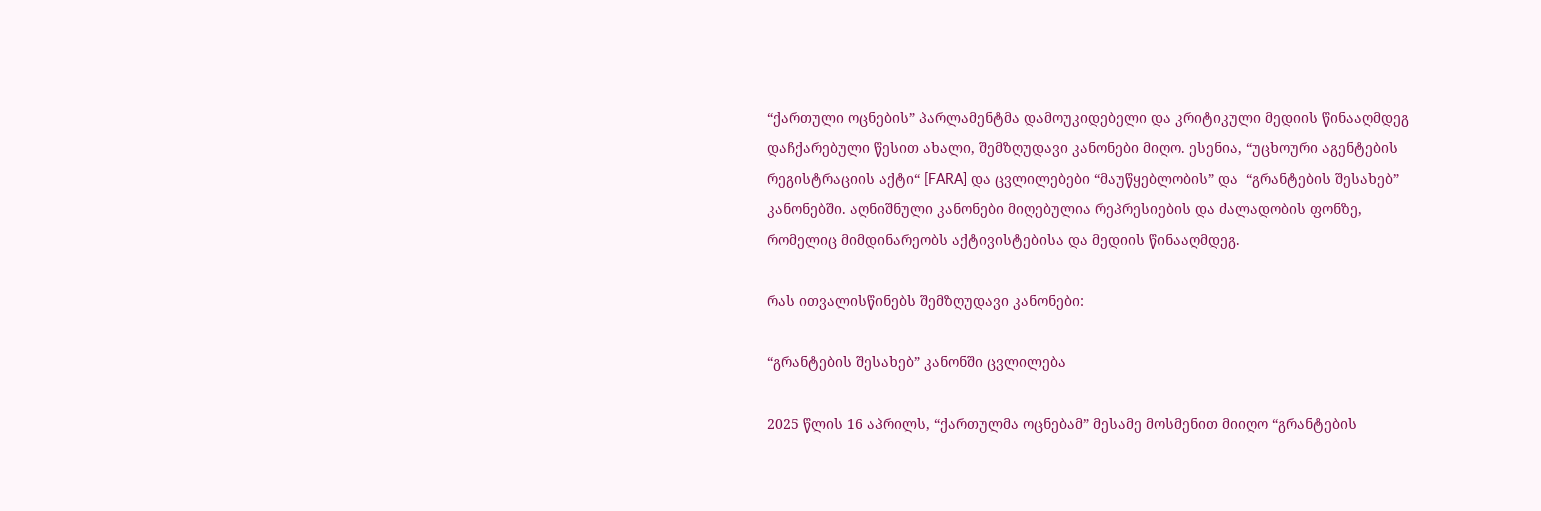“ქართული ოცნების” პარლამენტმა დამოუკიდებელი და კრიტიკული მედიის წინააღმდეგ დაჩქარებული წესით ახალი, შემზღუდავი კანონები მიღო. ესენია, “უცხოური აგენტების რეგისტრაციის აქტი“ [FARA] და ცვლილებები “მაუწყებლობის” და  “გრანტების შესახებ” კანონებში. აღნიშნული კანონები მიღებულია რეპრესიების და ძალადობის ფონზე, რომელიც მიმდინარეობს აქტივისტებისა და მედიის წინააღმდეგ.

რას ითვალისწინებს შემზღუდავი კანონები:

“გრანტების შესახებ” კანონში ცვლილება

2025 წლის 16 აპრილს, “ქართულმა ოცნებამ” მესამე მოსმენით მიიღო “გრანტების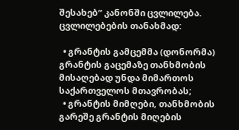შესახებ” კანონში ცვლილება. ცვლილებების თანახმად:

  • გრანტის გამცემმა (დონორმა) გრანტის გაცემაზე თანხმობის მისაღებად უნდა მიმართოს საქართველოს მთავრობას;
  • გრანტის მიმღები, თანხმობის გარეშე გრანტის მიღების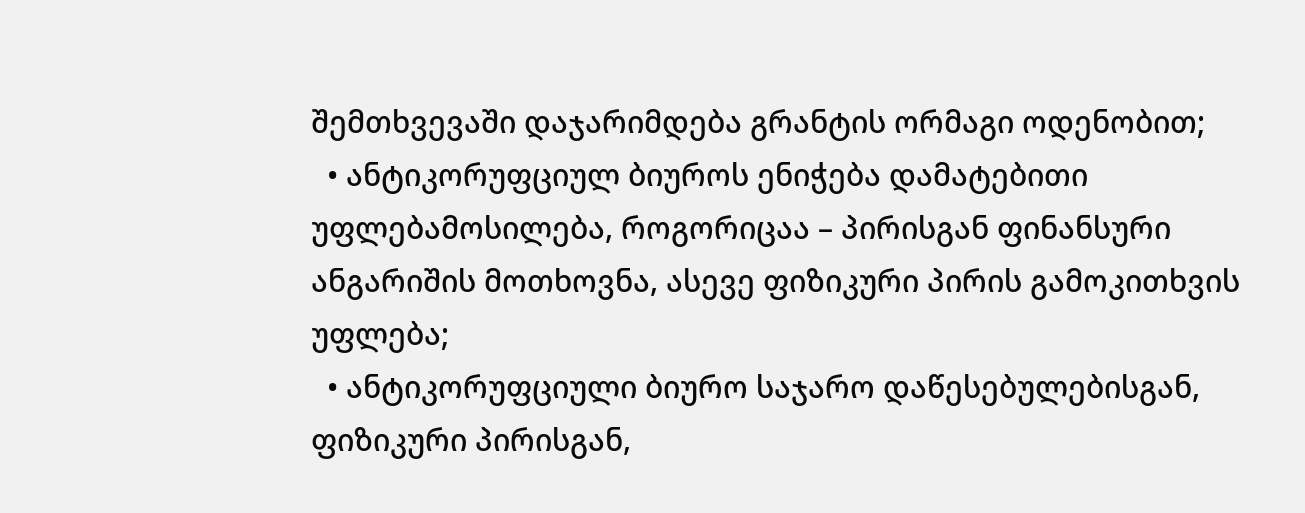შემთხვევაში დაჯარიმდება გრანტის ორმაგი ოდენობით;
  • ანტიკორუფციულ ბიუროს ენიჭება დამატებითი უფლებამოსილება, როგორიცაა – პირისგან ფინანსური ანგარიშის მოთხოვნა, ასევე ფიზიკური პირის გამოკითხვის უფლება;
  • ანტიკორუფციული ბიურო საჯარო დაწესებულებისგან, ფიზიკური პირისგან,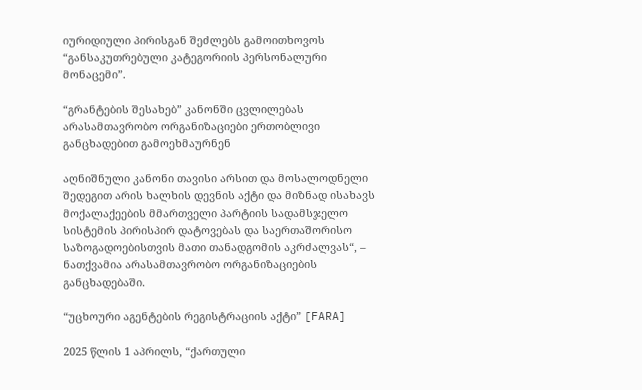იურიდიული პირისგან შეძლებს გამოითხოვოს “განსაკუთრებული კატეგორიის პერსონალური მონაცემი”.

“გრანტების შესახებ” კანონში ცვლილებას არასამთავრობო ორგანიზაციები ერთობლივი განცხადებით გამოეხმაურნენ

აღნიშნული კანონი თავისი არსით და მოსალოდნელი შედეგით არის ხალხის დევნის აქტი და მიზნად ისახავს მოქალაქეების მმართველი პარტიის სადამსჯელო სისტემის პირისპირ დატოვებას და საერთაშორისო საზოგადოებისთვის მათი თანადგომის აკრძალვას“, – ნათქვამია არასამთავრობო ორგანიზაციების განცხადებაში.

“უცხოური აგენტების რეგისტრაციის აქტი” [FARA]

2025 წლის 1 აპრილს, “ქართული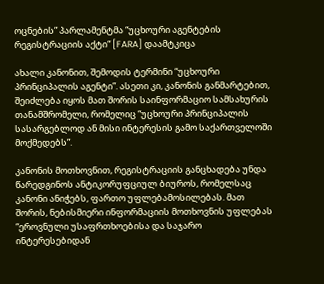ოცნების” პარლამენტმა “უცხოური აგენტების რეგისტრაციის აქტი“ [FARA] დაამტკიცა

ახალი კანონით, შემოდის ტერმინი “უცხოური პრინციპალის აგენტი”. ასეთი კი, კანონის განმარტებით, შეიძლება იყოს მათ შორის საინფორმაციო სამსახურის თანამშრომელი, რომელიც “უცხოური პრინციპალის სასარგებლოდ ან მისი ინტერესის გამო საქართველოში მოქმედებს”.

კანონის მოთხოვნით, რეგისტრაციის განცხადება უნდა წარედგინოს ანტიკორუფციულ ბიუროს, რომელსაც კანონი ანიჭებს, ფართო უფლებამოსილებას. მათ შორის, ნებისმიერი ინფორმაციის მოთხოვნის უფლებას “ეროვნული უსაფრთხოებისა და საჯარო ინტერესებიდან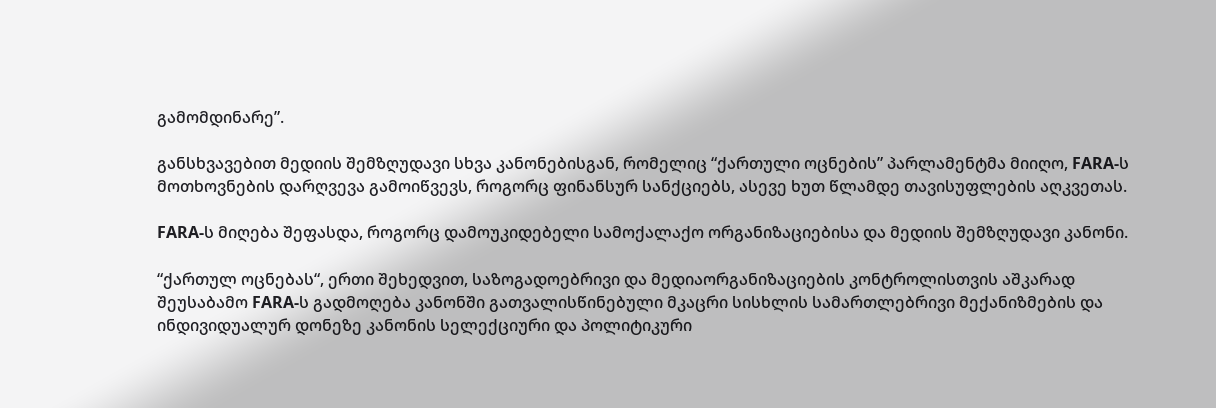გამომდინარე”.

განსხვავებით მედიის შემზღუდავი სხვა კანონებისგან, რომელიც “ქართული ოცნების” პარლამენტმა მიიღო, FARA-ს მოთხოვნების დარღვევა გამოიწვევს, როგორც ფინანსურ სანქციებს, ასევე ხუთ წლამდე თავისუფლების აღკვეთას.

FARA-ს მიღება შეფასდა, როგორც დამოუკიდებელი სამოქალაქო ორგანიზაციებისა და მედიის შემზღუდავი კანონი.

“ქართულ ოცნებას“, ერთი შეხედვით, საზოგადოებრივი და მედიაორგანიზაციების კონტროლისთვის აშკარად შეუსაბამო FARA-ს გადმოღება კანონში გათვალისწინებული მკაცრი სისხლის სამართლებრივი მექანიზმების და ინდივიდუალურ დონეზე კანონის სელექციური და პოლიტიკური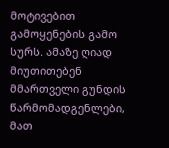მოტივებით გამოყენების გამო სურს. ამაზე ღიად მიუთითებენ მმართველი გუნდის წარმომადგენლები, მათ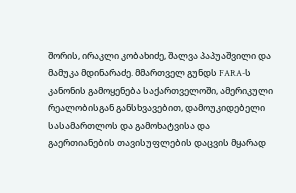შორის, ირაკლი კობახიძე, შალვა პაპუაშვილი და მამუკა მდინარაძე. მმართველ გუნდს FARA-ს კანონის გამოყენება საქართველოში, ამერიკული რეალობისგან განსხვავებით, დამოუკიდებელი სასამართლოს და გამოხატვისა და გაერთიანების თავისუფლების დაცვის მყარად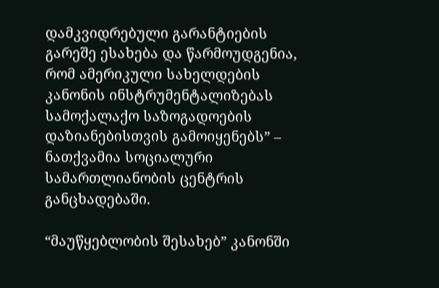დამკვიდრებული გარანტიების გარეშე ესახება და წარმოუდგენია, რომ ამერიკული სახელდების კანონის ინსტრუმენტალიზებას სამოქალაქო საზოგადოების დაზიანებისთვის გამოიყენებს” – ნათქვამია სოციალური სამართლიანობის ცენტრის განცხადებაში.

“მაუწყებლობის შესახებ” კანონში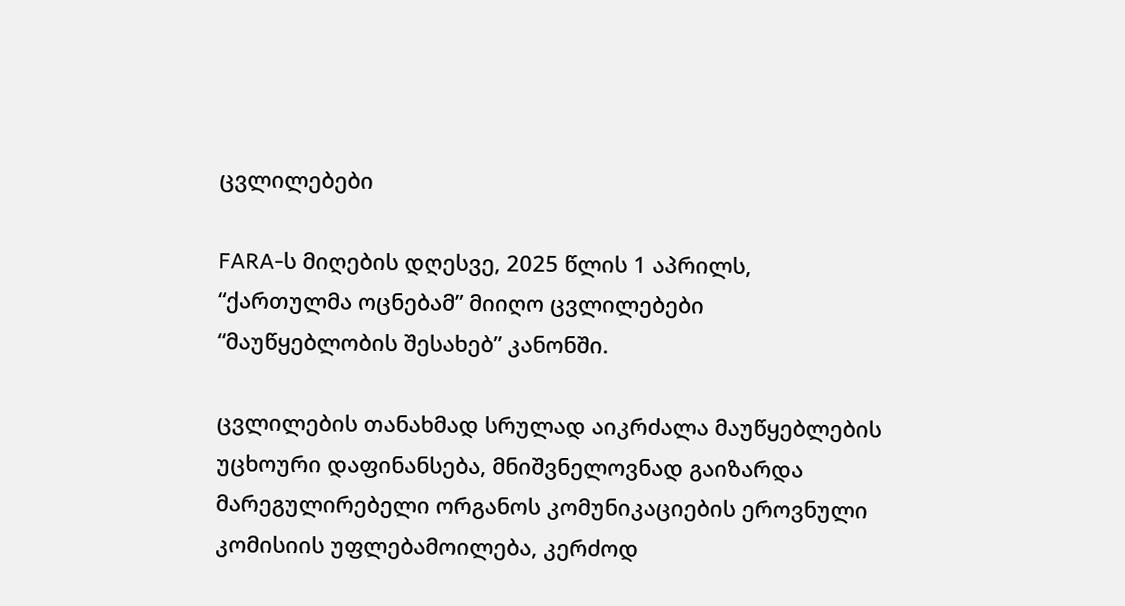ცვლილებები

FARA-ს მიღების დღესვე, 2025 წლის 1 აპრილს, “ქართულმა ოცნებამ” მიიღო ცვლილებები “მაუწყებლობის შესახებ” კანონში.

ცვლილების თანახმად სრულად აიკრძალა მაუწყებლების უცხოური დაფინანსება, მნიშვნელოვნად გაიზარდა მარეგულირებელი ორგანოს კომუნიკაციების ეროვნული კომისიის უფლებამოილება, კერძოდ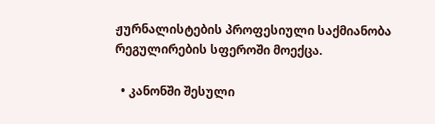ჟურნალისტების პროფესიული საქმიანობა რეგულირების სფეროში მოექცა.

  • კანონში შესული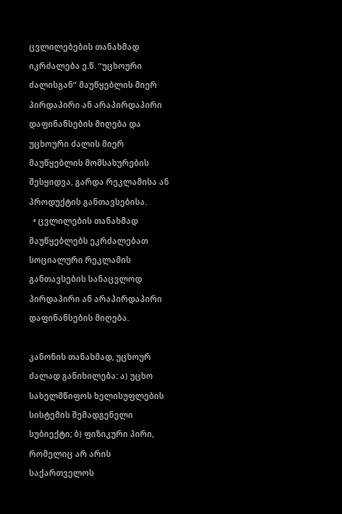ცვლილებების თანახმად იკრძალება ე.წ. “უცხოური ძალისგან” მაუწყებლის მიერ პირდაპირი ან არაპირდაპირი დაფინანსების მიღება და უცხოური ძალის მიერ მაუწყებლის მომსახურების შესყიდვა, გარდა რეკლამისა ან პროდუქტის განთავსებისა.
  • ცვლილების თანახმად მაუწყებლებს ეკრძალებათ სოციალური რეკლამის განთავსების სანაცვლოდ პირდაპირი ან არაპირდაპირი დაფინანსების მიღება.

კანონის თანახმად, უცხოურ ძალად განიხილება: ა) უცხო სახელმწიფოს ხელისუფლების სისტემის შემადგენელი სუბიექტი; ბ) ფიზიკური პირი, რომელიც არ არის საქართველოს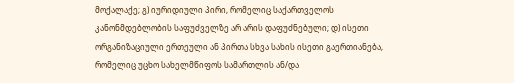მოქალაქე; გ) იურიდიული პირი, რომელიც საქართველოს კანონმდებლობის საფუძველზე არ არის დაფუძნებული; დ) ისეთი ორგანიზაციული ერთეული ან პირთა სხვა სახის ისეთი გაერთიანება, რომელიც უცხო სახელმწიფოს სამართლის ან/და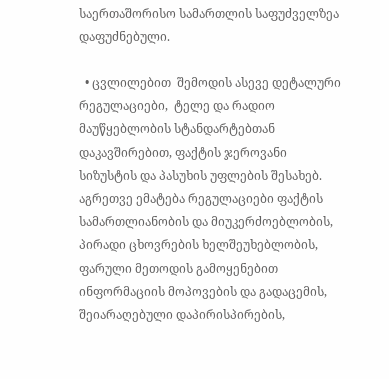საერთაშორისო სამართლის საფუძველზეა დაფუძნებული.

  • ცვლილებით  შემოდის ასევე დეტალური რეგულაციები,  ტელე და რადიო მაუწყებლობის სტანდარტებთან დაკავშირებით, ფაქტის ჯეროვანი სიზუსტის და პასუხის უფლების შესახებ. აგრეთვე ემატება რეგულაციები ფაქტის სამართლიანობის და მიუკერძოებლობის, პირადი ცხოვრების ხელშეუხებლობის, ფარული მეთოდის გამოყენებით ინფორმაციის მოპოვების და გადაცემის, შეიარაღებული დაპირისპირების,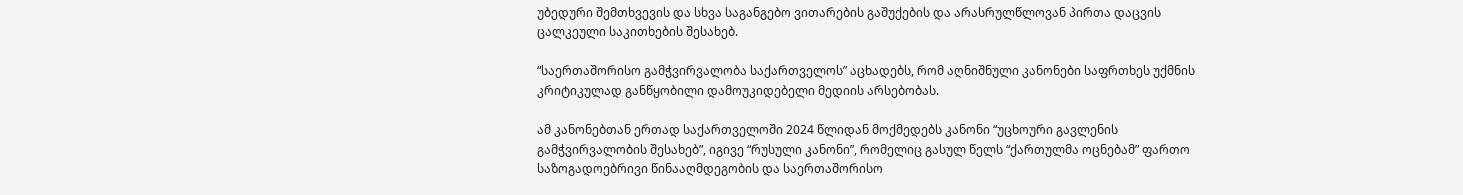უბედური შემთხვევის და სხვა საგანგებო ვითარების გაშუქების და არასრულწლოვან პირთა დაცვის ცალკეული საკითხების შესახებ.

“საერთაშორისო გამჭვირვალობა საქართველოს” აცხადებს, რომ აღნიშნული კანონები საფრთხეს უქმნის კრიტიკულად განწყობილი დამოუკიდებელი მედიის არსებობას.

ამ კანონებთან ერთად საქართველოში 2024 წლიდან მოქმედებს კანონი “უცხოური გავლენის გამჭვირვალობის შესახებ”, იგივე “რუსული კანონი”, რომელიც გასულ წელს “ქართულმა ოცნებამ” ფართო საზოგადოებრივი წინააღმდეგობის და საერთაშორისო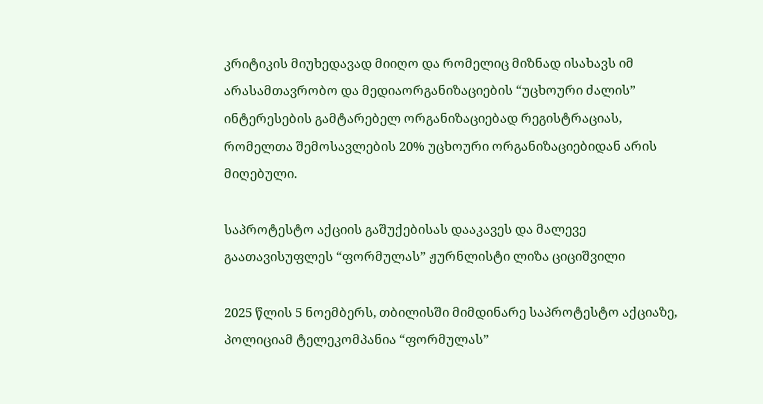კრიტიკის მიუხედავად მიიღო და რომელიც მიზნად ისახავს იმ არასამთავრობო და მედიაორგანიზაციების “უცხოური ძალის” ინტერესების გამტარებელ ორგანიზაციებად რეგისტრაციას, რომელთა შემოსავლების 20% უცხოური ორგანიზაციებიდან არის მიღებული.

საპროტესტო აქციის გაშუქებისას დააკავეს და მალევე გაათავისუფლეს “ფორმულას” ჟურნლისტი ლიზა ციციშვილი

2025 წლის 5 ნოემბერს, თბილისში მიმდინარე საპროტესტო აქციაზე, პოლიციამ ტელეკომპანია “ფორმულას”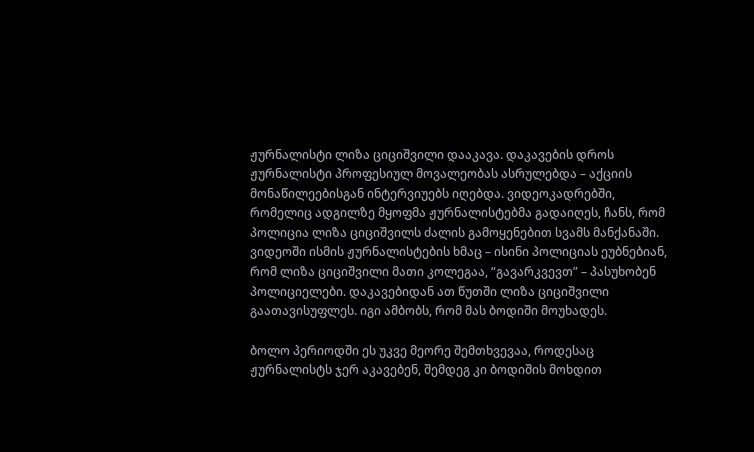ჟურნალისტი ლიზა ციციშვილი დააკავა. დაკავების დროს ჟურნალისტი პროფესიულ მოვალეობას ასრულებდა – აქციის მონაწილეებისგან ინტერვიუებს იღებდა. ვიდეოკადრებში, რომელიც ადგილზე მყოფმა ჟურნალისტებმა გადაიღეს, ჩანს, რომ პოლიცია ლიზა ციციშვილს ძალის გამოყენებით სვამს მანქანაში. ვიდეოში ისმის ჟურნალისტების ხმაც – ისინი პოლიციას ეუბნებიან, რომ ლიზა ციციშვილი მათი კოლეგაა, “გავარკვევთ” – პასუხობენ პოლიციელები. დაკავებიდან ათ წუთში ლიზა ციციშვილი გაათავისუფლეს. იგი ამბობს, რომ მას ბოდიში მოუხადეს.

ბოლო პერიოდში ეს უკვე მეორე შემთხვევაა, როდესაც ჟურნალისტს ჯერ აკავებენ, შემდეგ კი ბოდიშის მოხდით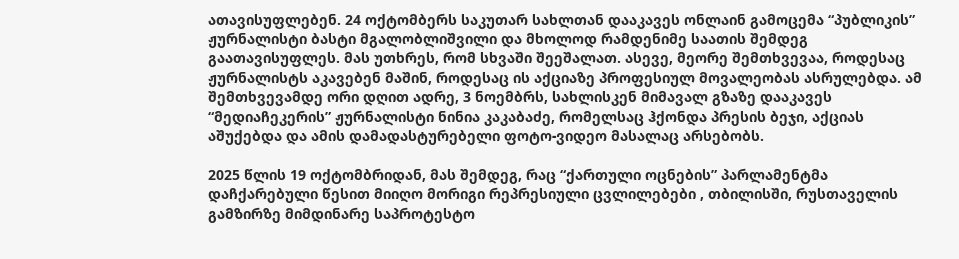ათავისუფლებენ. 24 ოქტომბერს საკუთარ სახლთან დააკავეს ონლაინ გამოცემა “პუბლიკის” ჟურნალისტი ბასტი მგალობლიშვილი და მხოლოდ რამდენიმე საათის შემდეგ გაათავისუფლეს. მას უთხრეს, რომ სხვაში შეეშალათ. ასევე, მეორე შემთხვევაა, როდესაც ჟურნალისტს აკავებენ მაშინ, როდესაც ის აქციაზე პროფესიულ მოვალეობას ასრულებდა. ამ შემთხვევამდე ორი დღით ადრე, 3 ნოემბრს, სახლისკენ მიმავალ გზაზე დააკავეს “მედიაჩეკერის” ჟურნალისტი ნინია კაკაბაძე, რომელსაც ჰქონდა პრესის ბეჯი, აქციას აშუქებდა და ამის დამადასტურებელი ფოტო-ვიდეო მასალაც არსებობს.

2025 წლის 19 ოქტომბრიდან, მას შემდეგ, რაც “ქართული ოცნების” პარლამენტმა დაჩქარებული წესით მიიღო მორიგი რეპრესიული ცვლილებები , თბილისში, რუსთაველის გამზირზე მიმდინარე საპროტესტო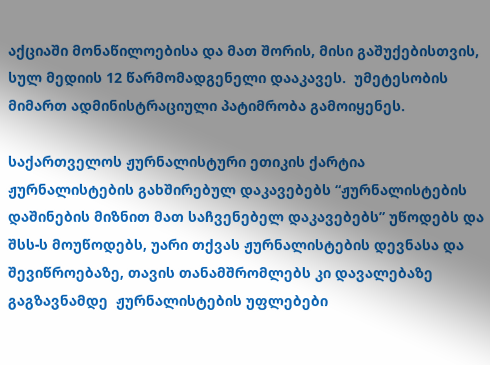აქციაში მონაწილოებისა და მათ შორის, მისი გაშუქებისთვის, სულ მედიის 12 წარმომადგენელი დააკავეს.  უმეტესობის მიმართ ადმინისტრაციული პატიმრობა გამოიყენეს.

საქართველოს ჟურნალისტური ეთიკის ქარტია ჟურნალისტების გახშირებულ დაკავებებს “ჟურნალისტების დაშინების მიზნით მათ საჩვენებელ დაკავებებს” უწოდებს და შსს-ს მოუწოდებს, უარი თქვას ჟურნალისტების დევნასა და შევიწროებაზე, თავის თანამშრომლებს კი დავალებაზე გაგზავნამდე  ჟურნალისტების უფლებები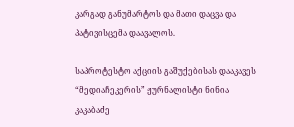კარგად განუმარტოს და მათი დაცვა და პატივისცემა დაავალოს.

საპროტესტო აქციის გაშუქებისას დააკავეს “მედიაჩეკერის” ჟურნალისტი ნინია კაკაბაძე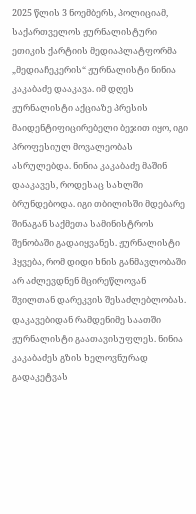2025 წლის 3 ნოემბერს, პოლიციამ, საქართველოს ჟურნალისტური ეთიკის ქარტიის მედიაპლატფორმა „მედიაჩეკერის“ ჟურნალისტი ნინია კაკაბაძე დააკავა. იმ დღეს ჟურნალისტი აქციაზე პრესის მაიდენტიფიცირებელი ბეჯით იყო, იგი პროფესიულ მოვალეობას ასრულებდა. ნინია კაკაბაძე მაშინ დააკავეს, როდესაც სახლში ბრუნდებოდა. იგი თბილისში მდებარე შინაგან საქმეთა სამინისტროს შენობაში გადაიყვანეს. ჟურნალისტი ჰყვება, რომ დიდი ხნის განმავლობაში არ აძლევდნენ მცირეწლოვან შვილთან დარეკვის შესაძლებლობას. დაკავებიდან რამდენიმე საათში ჟურნალისტი გაათავისუფლეს. ნინია კაკაბაძეს გზის ხელოვნურად გადაკეტვას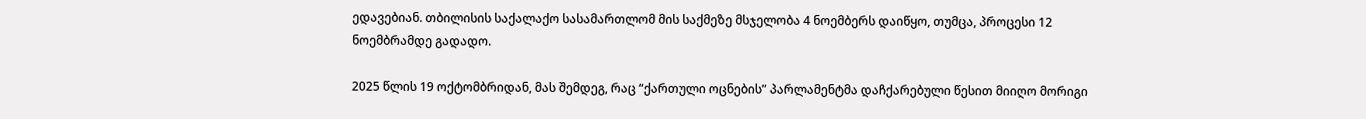ედავებიან. თბილისის საქალაქო სასამართლომ მის საქმეზე მსჯელობა 4 ნოემბერს დაიწყო, თუმცა, პროცესი 12 ნოემბრამდე გადადო.

2025 წლის 19 ოქტომბრიდან, მას შემდეგ, რაც “ქართული ოცნების” პარლამენტმა დაჩქარებული წესით მიიღო მორიგი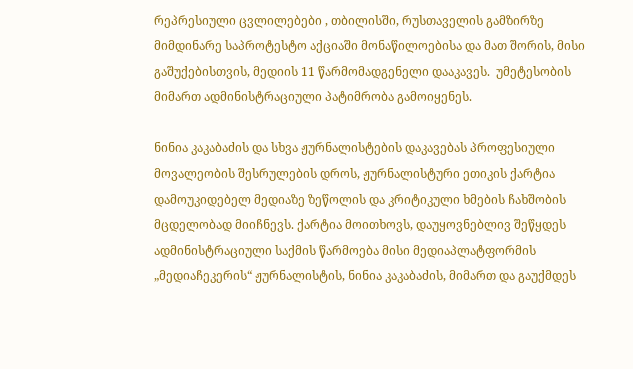რეპრესიული ცვლილებები , თბილისში, რუსთაველის გამზირზე მიმდინარე საპროტესტო აქციაში მონაწილოებისა და მათ შორის, მისი გაშუქებისთვის, მედიის 11 წარმომადგენელი დააკავეს.  უმეტესობის მიმართ ადმინისტრაციული პატიმრობა გამოიყენეს.

ნინია კაკაბაძის და სხვა ჟურნალისტების დაკავებას პროფესიული მოვალეობის შესრულების დროს, ჟურნალისტური ეთიკის ქარტია დამოუკიდებელ მედიაზე ზეწოლის და კრიტიკული ხმების ჩახშობის მცდელობად მიიჩნევს. ქარტია მოითხოვს, დაუყოვნებლივ შეწყდეს ადმინისტრაციული საქმის წარმოება მისი მედიაპლატფორმის „მედიაჩეკერის“ ჟურნალისტის, ნინია კაკაბაძის, მიმართ და გაუქმდეს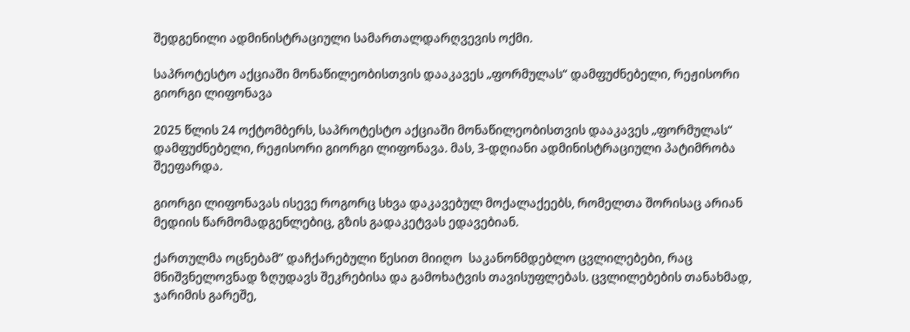შედგენილი ადმინისტრაციული სამართალდარღვევის ოქმი.

საპროტესტო აქციაში მონაწილეობისთვის დააკავეს „ფორმულას“ დამფუძნებელი, რეჟისორი გიორგი ლიფონავა

2025 წლის 24 ოქტომბერს, საპროტესტო აქციაში მონაწილეობისთვის დააკავეს „ფორმულას“ დამფუძნებელი, რეჟისორი გიორგი ლიფონავა. მას, 3-დღიანი ადმინისტრაციული პატიმრობა შეეფარდა.

გიორგი ლიფონავას ისევე როგორც სხვა დაკავებულ მოქალაქეებს, რომელთა შორისაც არიან მედიის წარმომადგენლებიც, გზის გადაკეტვას ედავებიან.

ქართულმა ოცნებამ” დაჩქარებული წესით მიიღო  საკანონმდებლო ცვლილებები, რაც მნიშვნელოვნად ზღუდავს შეკრებისა და გამოხატვის თავისუფლებას. ცვლილებების თანახმად, ჯარიმის გარეშე,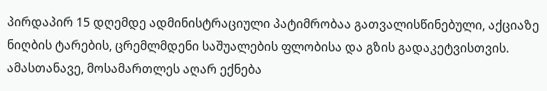პირდაპირ 15 დღემდე ადმინისტრაციული პატიმრობაა გათვალისწინებული, აქციაზე ნიღბის ტარების, ცრემლმდენი საშუალების ფლობისა და გზის გადაკეტვისთვის. ამასთანავე, მოსამართლეს აღარ ექნება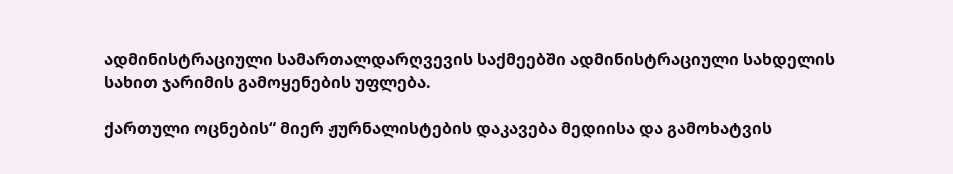ადმინისტრაციული სამართალდარღვევის საქმეებში ადმინისტრაციული სახდელის სახით ჯარიმის გამოყენების უფლება.

ქართული ოცნების“ მიერ ჟურნალისტების დაკავება მედიისა და გამოხატვის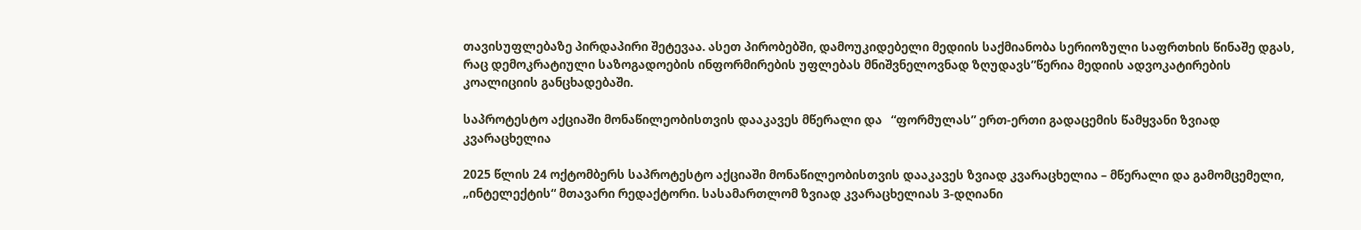თავისუფლებაზე პირდაპირი შეტევაა. ასეთ პირობებში, დამოუკიდებელი მედიის საქმიანობა სერიოზული საფრთხის წინაშე დგას, რაც დემოკრატიული საზოგადოების ინფორმირების უფლებას მნიშვნელოვნად ზღუდავს”წერია მედიის ადვოკატირების კოალიციის განცხადებაში.

საპროტესტო აქციაში მონაწილეობისთვის დააკავეს მწერალი და   “ფორმულას” ერთ-ერთი გადაცემის წამყვანი ზვიად კვარაცხელია

2025 წლის 24 ოქტომბერს საპროტესტო აქციაში მონაწილეობისთვის დააკავეს ზვიად კვარაცხელია – მწერალი და გამომცემელი, „ინტელექტის“ მთავარი რედაქტორი. სასამართლომ ზვიად კვარაცხელიას 3-დღიანი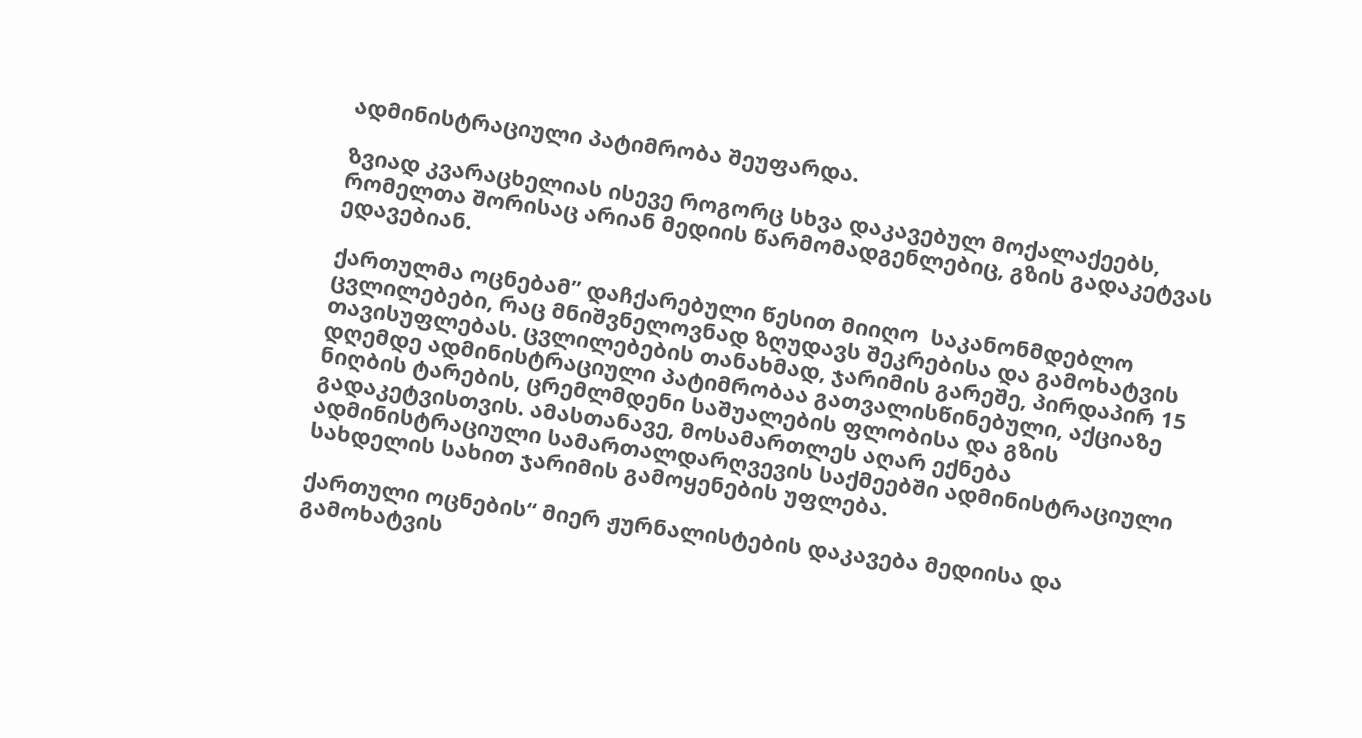ადმინისტრაციული პატიმრობა შეუფარდა.

ზვიად კვარაცხელიას ისევე როგორც სხვა დაკავებულ მოქალაქეებს, რომელთა შორისაც არიან მედიის წარმომადგენლებიც, გზის გადაკეტვას ედავებიან.

ქართულმა ოცნებამ” დაჩქარებული წესით მიიღო  საკანონმდებლო ცვლილებები, რაც მნიშვნელოვნად ზღუდავს შეკრებისა და გამოხატვის თავისუფლებას. ცვლილებების თანახმად, ჯარიმის გარეშე, პირდაპირ 15 დღემდე ადმინისტრაციული პატიმრობაა გათვალისწინებული, აქციაზე ნიღბის ტარების, ცრემლმდენი საშუალების ფლობისა და გზის გადაკეტვისთვის. ამასთანავე, მოსამართლეს აღარ ექნება ადმინისტრაციული სამართალდარღვევის საქმეებში ადმინისტრაციული სახდელის სახით ჯარიმის გამოყენების უფლება.

ქართული ოცნების“ მიერ ჟურნალისტების დაკავება მედიისა და გამოხატვის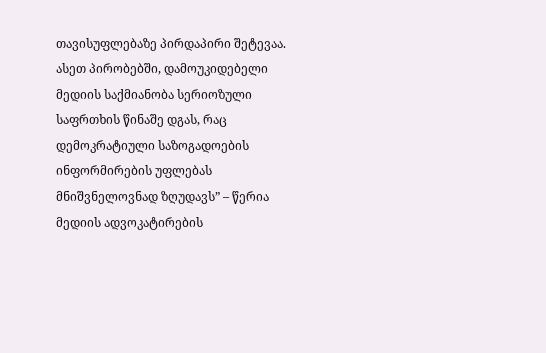თავისუფლებაზე პირდაპირი შეტევაა. ასეთ პირობებში, დამოუკიდებელი მედიის საქმიანობა სერიოზული საფრთხის წინაშე დგას, რაც დემოკრატიული საზოგადოების ინფორმირების უფლებას მნიშვნელოვნად ზღუდავს” – წერია მედიის ადვოკატირების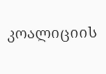კოალიციის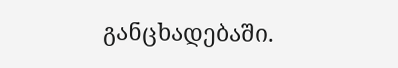განცხადებაში.